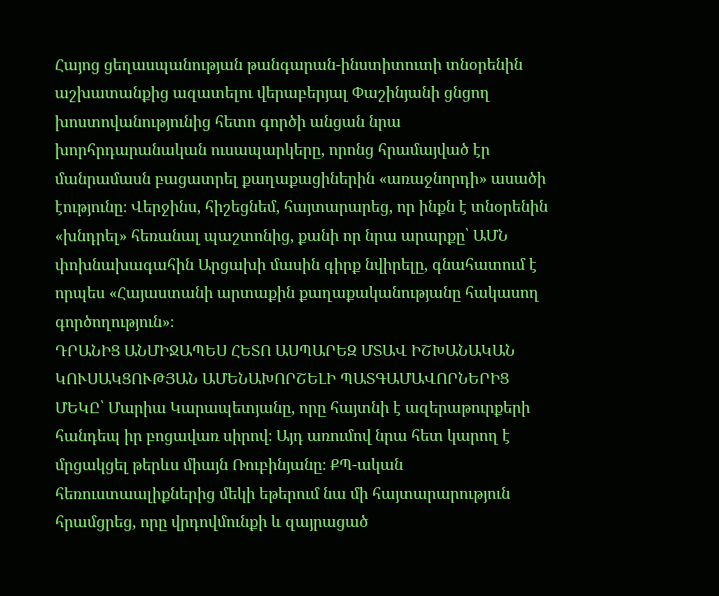Հայոց ցեղասպանության թանգարան-ինստիտուտի տնօրենին աշխատանքից ազատելու վերաբերյալ Փաշինյանի ցնցող խոստովանությունից հետո գործի անցան նրա խորհրդարանական ուսապարկերը, որոնց հրամայված էր մանրամասն բացատրել քաղաքացիներին «առաջնորդի» ասածի էությունը։ Վերջինս, հիշեցնեմ, հայտարարեց, որ ինքն է տնօրենին «խնդրել» հեռանալ պաշտոնից, քանի որ նրա արարքը՝ ԱՄՆ փոխնախագահին Արցախի մասին գիրք նվիրելը, գնահատում է որպես «Հայաստանի արտաքին քաղաքականությանը հակասող գործողություն»։
ԴՐԱՆԻՑ ԱՆՄԻՋԱՊԵՍ ՀԵՏՈ ԱՍՊԱՐԵԶ ՄՏԱՎ ԻՇԽԱՆԱԿԱՆ ԿՈՒՍԱԿՑՈՒԹՅԱՆ ԱՄԵՆԱԽՈՐՇԵԼԻ ՊԱՏԳԱՄԱՎՈՐՆԵՐԻՑ ՄԵԿԸ՝ Մարիա Կարապետյանը, որը հայտնի է ազերաթուրքերի հանդեպ իր բոցավառ սիրով։ Այդ առումով նրա հետ կարող է մրցակցել թերևս միայն Ռուբինյանը։ ՔՊ-ական հեռուստաալիքներից մեկի եթերում նա մի հայտարարություն հրամցրեց, որը վրդովմունքի և զայրացած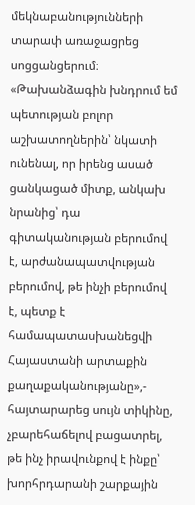մեկնաբանությունների տարափ առաջացրեց սոցցանցերում։
«Թախանձագին խնդրում եմ պետության բոլոր աշխատողներին՝ նկատի ունենալ, որ իրենց ասած ցանկացած միտք, անկախ նրանից՝ դա գիտականության բերումով է, արժանապատվության բերումով, թե ինչի բերումով է, պետք է համապատասխանեցվի Հայաստանի արտաքին քաղաքականությանը»,- հայտարարեց սույն տիկինը, չբարեհաճելով բացատրել, թե ինչ իրավունքով է ինքը՝ խորհրդարանի շարքային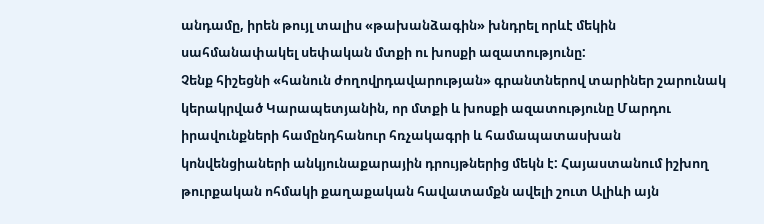անդամը, իրեն թույլ տալիս «թախանձագին» խնդրել որևէ մեկին սահմանափակել սեփական մտքի ու խոսքի ազատությունը:
Չենք հիշեցնի «հանուն ժողովրդավարության» գրանտներով տարիներ շարունակ կերակրված Կարապետյանին, որ մտքի և խոսքի ազատությունը Մարդու իրավունքների համընդհանուր հռչակագրի և համապատասխան կոնվենցիաների անկյունաքարային դրույթներից մեկն է: Հայաստանում իշխող թուրքական ոհմակի քաղաքական հավատամքն ավելի շուտ Ալիևի այն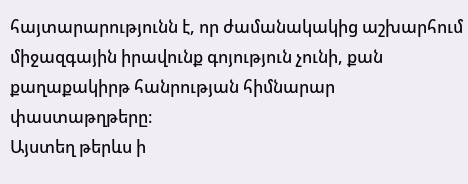հայտարարությունն է, որ ժամանակակից աշխարհում միջազգային իրավունք գոյություն չունի, քան քաղաքակիրթ հանրության հիմնարար փաստաթղթերը։
Այստեղ թերևս ի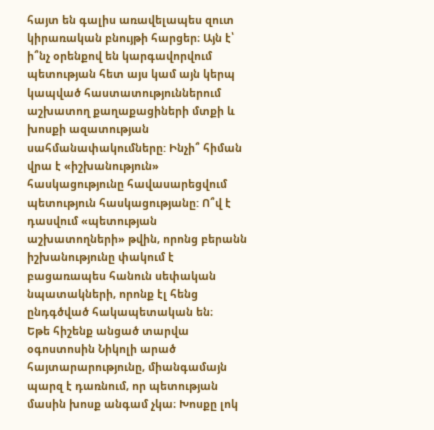հայտ են գալիս առավելապես զուտ կիրառական բնույթի հարցեր։ Այն է՝ ի՞նչ օրենքով են կարգավորվում պետության հետ այս կամ այն կերպ կապված հաստատություններում աշխատող քաղաքացիների մտքի և խոսքի ազատության սահմանափակումները: Ինչի՞ հիման վրա է «իշխանություն» հասկացությունը հավասարեցվում պետություն հասկացությանը: Ո՞վ է դասվում «պետության աշխատողների» թվին, որոնց բերանն իշխանությունը փակում է բացառապես հանուն սեփական նպատակների, որոնք էլ հենց ընդգծված հակապետական են։
Եթե հիշենք անցած տարվա օգոստոսին Նիկոլի արած հայտարարությունը, միանգամայն պարզ է դառնում, որ պետության մասին խոսք անգամ չկա։ Խոսքը լոկ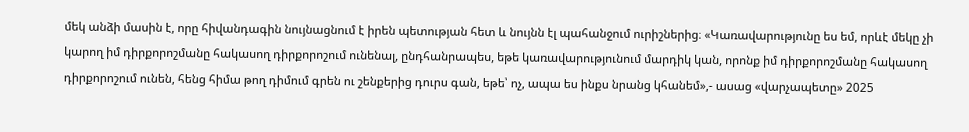մեկ անձի մասին է, որը հիվանդագին նույնացնում է իրեն պետության հետ և նույնն էլ պահանջում ուրիշներից։ «Կառավարությունը ես եմ, որևէ մեկը չի կարող իմ դիրքորոշմանը հակասող դիրքորոշում ունենալ, ընդհանրապես, եթե կառավարությունում մարդիկ կան, որոնք իմ դիրքորոշմանը հակասող դիրքորոշում ունեն, հենց հիմա թող դիմում գրեն ու շենքերից դուրս գան, եթե՝ ոչ, ապա ես ինքս նրանց կհանեմ»,- ասաց «վարչապետը» 2025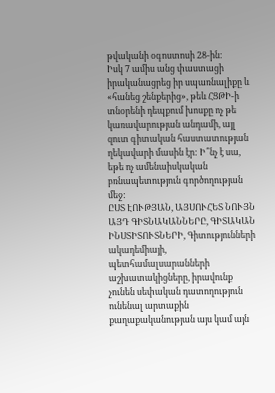թվականի օգոստոսի 28-ին։
Իսկ 7 ամիս անց փաստացի իրականացրեց իր սպառնալիքը և «հանեց շենքերից», թեև ՀՑԹԻ-ի տնօրենի դեպքում խոսքը ոչ թե կառավարության անդամի, այլ զուտ գիտական հաստատության ղեկավարի մասին էր: Ի՞նչ է սա, եթե ոչ ամենաիսկական բռնապետություն գործողության մեջ:
ԸՍՏ ԷՈՒԹՅԱՆ, ԱՅՍՈՒՀԵՏ ՆՈՒՅՆ ԱՅԴ ԳԻՏՆԱԿԱՆՆԵՐԸ, ԳԻՏԱԿԱՆ ԻՆՍՏԻՏՈՒՏՆԵՐԻ, Գիտությունների ակադեմիայի, պետհամալսարանների աշխատակիցները, իրավունք չունեն սեփական դատողություն ունենալ արտաքին քաղաքականության այս կամ այն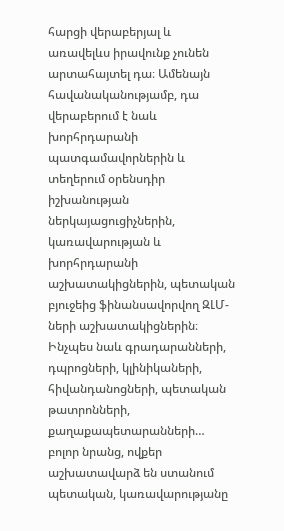հարցի վերաբերյալ և առավելևս իրավունք չունեն արտահայտել դա։ Ամենայն հավանականությամբ, դա վերաբերում է նաև խորհրդարանի պատգամավորներին և տեղերում օրենսդիր իշխանության ներկայացուցիչներին, կառավարության և խորհրդարանի աշխատակիցներին, պետական բյուջեից ֆինանսավորվող ԶԼՄ-ների աշխատակիցներին։
Ինչպես նաև գրադարանների, դպրոցների, կլինիկաների, հիվանդանոցների, պետական թատրոնների, քաղաքապետարանների… բոլոր նրանց, ովքեր աշխատավարձ են ստանում պետական, կառավարությանը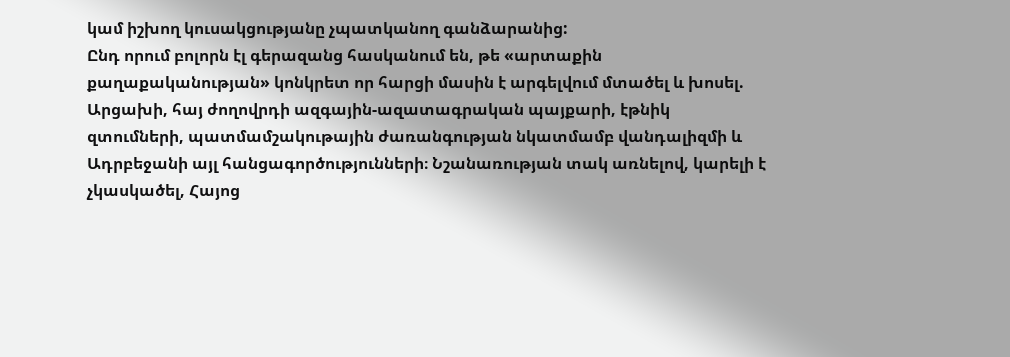կամ իշխող կուսակցությանը չպատկանող գանձարանից:
Ընդ որում բոլորն էլ գերազանց հասկանում են, թե «արտաքին քաղաքականության» կոնկրետ որ հարցի մասին է արգելվում մտածել և խոսել. Արցախի, հայ ժողովրդի ազգային-ազատագրական պայքարի, էթնիկ զտումների, պատմամշակութային ժառանգության նկատմամբ վանդալիզմի և Ադրբեջանի այլ հանցագործությունների։ Նշանառության տակ առնելով, կարելի է չկասկածել, Հայոց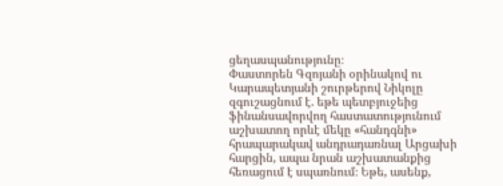ցեղասպանությունը։
Փաստորեն Գզոյանի օրինակով ու Կարապետյանի շուրթերով Նիկոլը զգուշացնում է. եթե պետբյուջեից ֆինանսավորվող հաստատությունում աշխատող որևէ մեկը «հանդգնի» հրապարակավ անդրադառնալ Արցախի հարցին, ապա նրան աշխատանքից հեռացում է սպառնում։ Եթե, ասենք,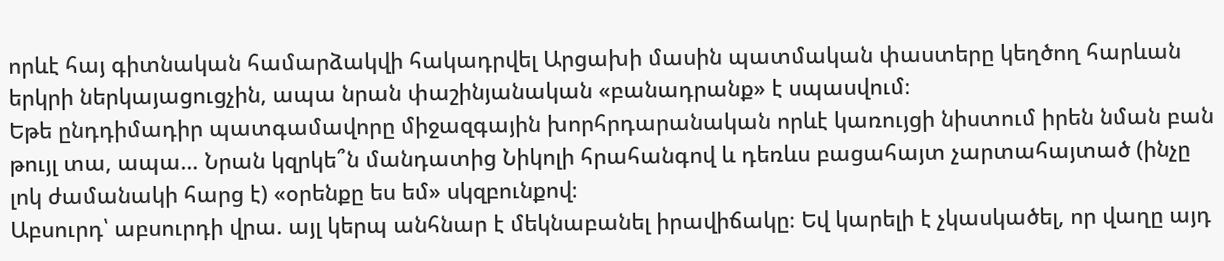որևէ հայ գիտնական համարձակվի հակադրվել Արցախի մասին պատմական փաստերը կեղծող հարևան երկրի ներկայացուցչին, ապա նրան փաշինյանական «բանադրանք» է սպասվում։
Եթե ընդդիմադիր պատգամավորը միջազգային խորհրդարանական որևէ կառույցի նիստում իրեն նման բան թույլ տա, ապա… Նրան կզրկե՞ն մանդատից Նիկոլի հրահանգով և դեռևս բացահայտ չարտահայտած (ինչը լոկ ժամանակի հարց է) «օրենքը ես եմ» սկզբունքով։
Աբսուրդ՝ աբսուրդի վրա. այլ կերպ անհնար է մեկնաբանել իրավիճակը։ Եվ կարելի է չկասկածել, որ վաղը այդ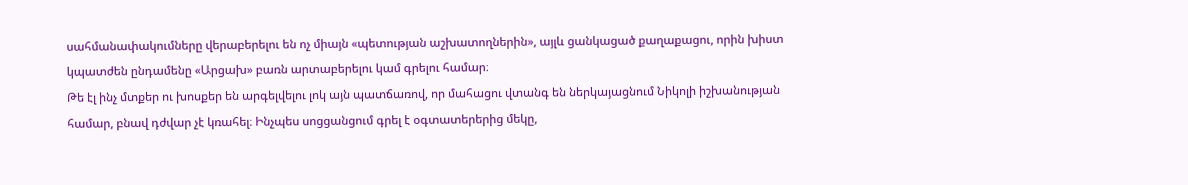սահմանափակումները վերաբերելու են ոչ միայն «պետության աշխատողներին», այլև ցանկացած քաղաքացու, որին խիստ կպատժեն ընդամենը «Արցախ» բառն արտաբերելու կամ գրելու համար։
Թե էլ ինչ մտքեր ու խոսքեր են արգելվելու լոկ այն պատճառով, որ մահացու վտանգ են ներկայացնում Նիկոլի իշխանության համար, բնավ դժվար չէ կռահել։ Ինչպես սոցցանցում գրել է օգտատերերից մեկը,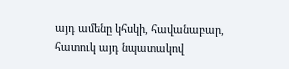այդ ամենը կհսկի, հավանաբար, հատուկ այդ նպատակով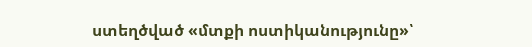ստեղծված «մտքի ոստիկանությունը»՝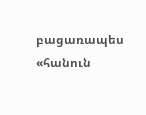բացառապես «հանուն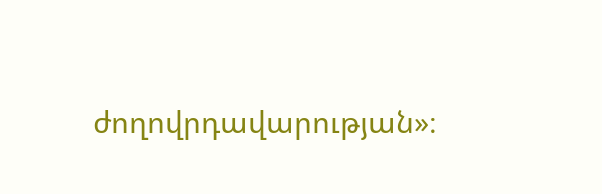ժողովրդավարության»։